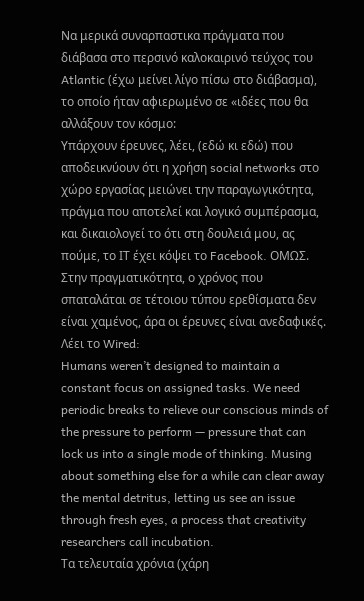Να μερικά συναρπαστικα πράγματα που διάβασα στο περσινό καλοκαιρινό τεύχος του Atlantic (έχω μείνει λίγο πίσω στο διάβασμα), το οποίο ήταν αφιερωμένο σε «ιδέες που θα αλλάξουν τον κόσμο:
Υπάρχουν έρευνες, λέει, (εδώ κι εδώ) που αποδεικνύουν ότι η χρήση social networks στο χώρο εργασίας μειώνει την παραγωγικότητα, πράγμα που αποτελεί και λογικό συμπέρασμα, και δικαιολογεί το ότι στη δουλειά μου, ας πούμε, το ΙΤ έχει κόψει το Facebook. ΟΜΩΣ.
Στην πραγματικότητα, ο χρόνος που σπαταλάται σε τέτοιου τύπου ερεθίσματα δεν είναι χαμένος, άρα οι έρευνες είναι ανεδαφικές. Λέει το Wired:
Humans weren’t designed to maintain a constant focus on assigned tasks. We need periodic breaks to relieve our conscious minds of the pressure to perform — pressure that can lock us into a single mode of thinking. Musing about something else for a while can clear away the mental detritus, letting us see an issue through fresh eyes, a process that creativity researchers call incubation.
Τα τελευταία χρόνια (χάρη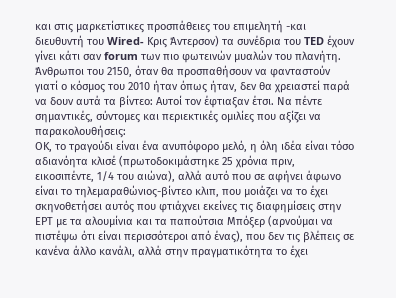και στις μαρκετίστικες προσπάθειες του επιμελητή -και διευθυντή του Wired- Κρις Άντερσον) τα συνέδρια του TED έχουν γίνει κάτι σαν forum των πιο φωτεινών μυαλών του πλανήτη. Άνθρωποι του 2150, όταν θα προσπαθήσουν να φανταστούν γιατί ο κόσμος του 2010 ήταν όπως ήταν, δεν θα χρειαστεί παρά να δουν αυτά τα βίντεο: Αυτοί τον έφτιαξαν έτσι. Να πέντε σημαντικές, σύντομες και περιεκτικές ομιλίες που αξίζει να παρακολουθήσεις:
ΟΚ, το τραγούδι είναι ένα ανυπόφορο μελό, η όλη ιδέα είναι τόσο αδιανόητα κλισέ (πρωτοδοκιμάστηκε 25 χρόνια πριν, εικοσιπέντε, 1/4 του αιώνα), αλλά αυτό που σε αφήνει άφωνο είναι το τηλεμαραθώνιος-βίντεο κλιπ, που μοιάζει να το έχει σκηνοθετήσει αυτός που φτιάχνει εκείνες τις διαφημίσεις στην ΕΡΤ με τα αλουμίνια και τα παπούτσια Μπόξερ (αρνούμαι να πιστέψω ότι είναι περισσότεροι από ένας), που δεν τις βλέπεις σε κανένα άλλο κανάλι, αλλά στην πραγματικότητα το έχει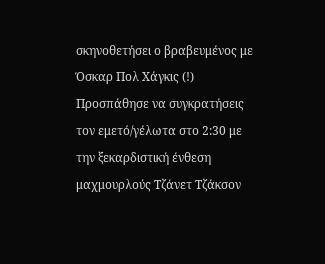σκηνοθετήσει ο βραβευμένος με Όσκαρ Πολ Χάγκις (!)
Προσπάθησε να συγκρατήσεις τον εμετό/γέλωτα στο 2:30 με την ξεκαρδιστική ένθεση μαχμουρλούς Τζάνετ Τζάκσον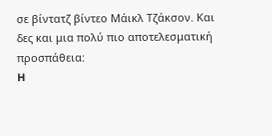σε βίντατζ βίντεο Μάικλ Τζάκσον. Και δες και μια πολύ πιο αποτελεσματική προσπάθεια:
H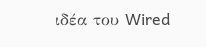ιδέα του Wired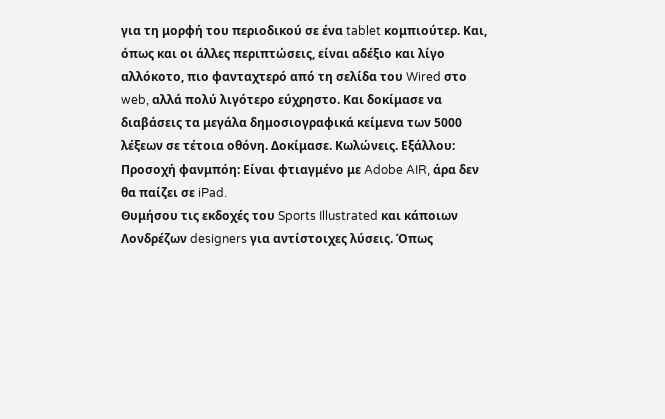για τη μορφή του περιοδικού σε ένα tablet κομπιούτερ. Και, όπως και οι άλλες περιπτώσεις, είναι αδέξιο και λίγο αλλόκοτο, πιο φανταχτερό από τη σελίδα του Wired στο web, αλλά πολύ λιγότερο εύχρηστο. Και δοκίμασε να διαβάσεις τα μεγάλα δημοσιογραφικά κείμενα των 5000 λέξεων σε τέτοια οθόνη. Δοκίμασε. Κωλώνεις. Εξάλλου: Προσοχή φανμπόη: Είναι φτιαγμένο με Adobe AIR, άρα δεν θα παίζει σε iPad.
Θυμήσου τις εκδοχές του Sports Illustrated και κάποιων Λονδρέζων designers για αντίστοιχες λύσεις. Όπως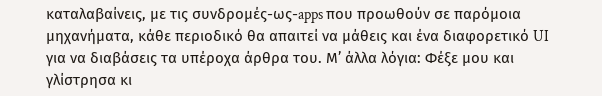καταλαβαίνεις, με τις συνδρομές-ως-apps που προωθούν σε παρόμοια μηχανήματα, κάθε περιοδικό θα απαιτεί να μάθεις και ένα διαφορετικό UI για να διαβάσεις τα υπέροχα άρθρα του. Μ’ άλλα λόγια: Φέξε μου και γλίστρησα κι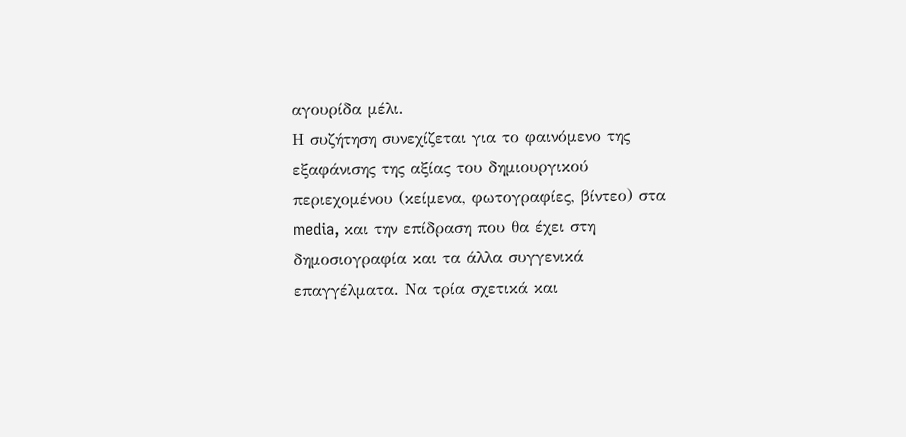αγουρίδα μέλι.
Η συζήτηση συνεχίζεται για το φαινόμενο της εξαφάνισης της αξίας του δημιουργικού περιεχομένου (κείμενα, φωτογραφίες, βίντεο) στα media, και την επίδραση που θα έχει στη δημοσιογραφία και τα άλλα συγγενικά επαγγέλματα. Να τρία σχετικά και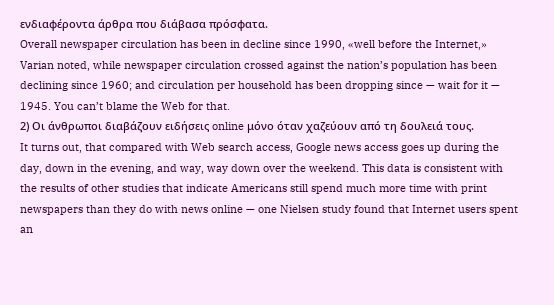ενδιαφέροντα άρθρα που διάβασα πρόσφατα.
Overall newspaper circulation has been in decline since 1990, «well before the Internet,» Varian noted, while newspaper circulation crossed against the nation’s population has been declining since 1960; and circulation per household has been dropping since — wait for it — 1945. You can’t blame the Web for that.
2) Οι άνθρωποι διαβάζουν ειδήσεις online μόνο όταν χαζεύουν από τη δουλειά τους.
It turns out, that compared with Web search access, Google news access goes up during the day, down in the evening, and way, way down over the weekend. This data is consistent with the results of other studies that indicate Americans still spend much more time with print newspapers than they do with news online — one Nielsen study found that Internet users spent an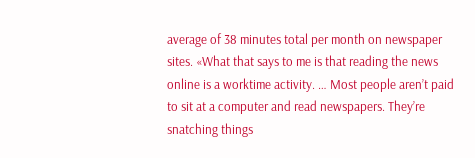average of 38 minutes total per month on newspaper sites. «What that says to me is that reading the news online is a worktime activity. … Most people aren’t paid to sit at a computer and read newspapers. They’re snatching things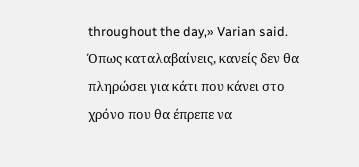throughout the day,» Varian said.
Όπως καταλαβαίνεις, κανείς δεν θα πληρώσει για κάτι που κάνει στο χρόνο που θα έπρεπε να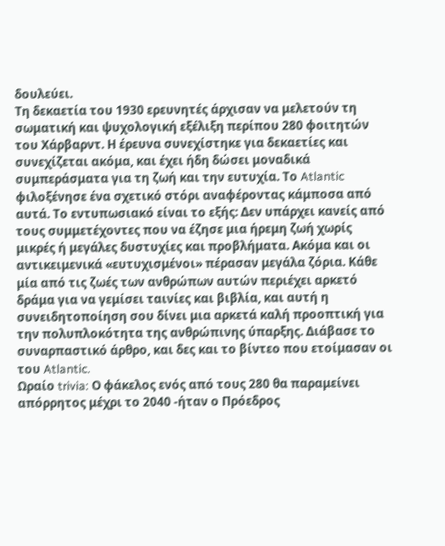δουλεύει.
Τη δεκαετία του 1930 ερευνητές άρχισαν να μελετούν τη σωματική και ψυχολογική εξέλιξη περίπου 280 φοιτητών του Χάρβαρντ. Η έρευνα συνεχίστηκε για δεκαετίες και συνεχίζεται ακόμα, και έχει ήδη δώσει μοναδικά συμπεράσματα για τη ζωή και την ευτυχία. Το Atlantic φιλοξένησε ένα σχετικό στόρι αναφέροντας κάμποσα από αυτά. Το εντυπωσιακό είναι το εξής: Δεν υπάρχει κανείς από τους συμμετέχοντες που να έζησε μια ήρεμη ζωή χωρίς μικρές ή μεγάλες δυστυχίες και προβλήματα. Ακόμα και οι αντικειμενικά «ευτυχισμένοι» πέρασαν μεγάλα ζόρια. Κάθε μία από τις ζωές των ανθρώπων αυτών περιέχει αρκετό δράμα για να γεμίσει ταινίες και βιβλία, και αυτή η συνειδητοποίηση σου δίνει μια αρκετά καλή προοπτική για την πολυπλοκότητα της ανθρώπινης ύπαρξης. Διάβασε το συναρπαστικό άρθρο, και δες και το βίντεο που ετοίμασαν οι του Atlantic.
Ωραίο trivia: Ο φάκελος ενός από τους 280 θα παραμείνει απόρρητος μέχρι το 2040 -ήταν ο Πρόεδρος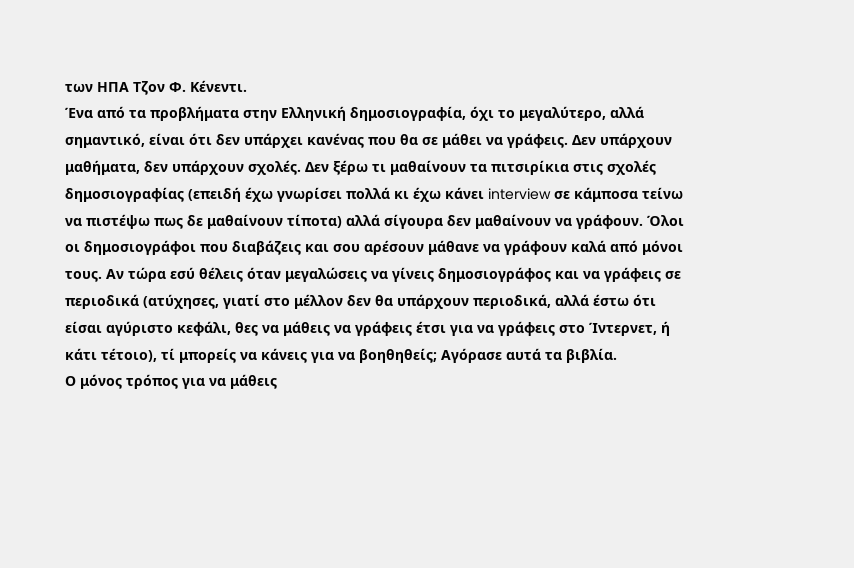των ΗΠΑ Τζον Φ. Κένεντι.
Ένα από τα προβλήματα στην Ελληνική δημοσιογραφία, όχι το μεγαλύτερο, αλλά σημαντικό, είναι ότι δεν υπάρχει κανένας που θα σε μάθει να γράφεις. Δεν υπάρχουν μαθήματα, δεν υπάρχουν σχολές. Δεν ξέρω τι μαθαίνουν τα πιτσιρίκια στις σχολές δημοσιογραφίας (επειδή έχω γνωρίσει πολλά κι έχω κάνει interview σε κάμποσα τείνω να πιστέψω πως δε μαθαίνουν τίποτα) αλλά σίγουρα δεν μαθαίνουν να γράφουν. Όλοι οι δημοσιογράφοι που διαβάζεις και σου αρέσουν μάθανε να γράφουν καλά από μόνοι τους. Αν τώρα εσύ θέλεις όταν μεγαλώσεις να γίνεις δημοσιογράφος και να γράφεις σε περιοδικά (ατύχησες, γιατί στο μέλλον δεν θα υπάρχουν περιοδικά, αλλά έστω ότι είσαι αγύριστο κεφάλι, θες να μάθεις να γράφεις έτσι για να γράφεις στο Ίντερνετ, ή κάτι τέτοιο), τί μπορείς να κάνεις για να βοηθηθείς; Αγόρασε αυτά τα βιβλία.
Ο μόνος τρόπος για να μάθεις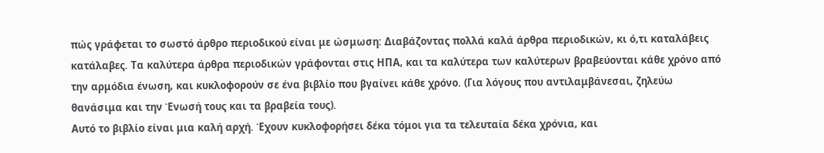πώς γράφεται το σωστό άρθρο περιοδικού είναι με ώσμωση: Διαβάζοντας πολλά καλά άρθρα περιοδικών, κι ό,τι καταλάβεις κατάλαβες. Τα καλύτερα άρθρα περιοδικών γράφονται στις ΗΠΑ, και τα καλύτερα των καλύτερων βραβεύονται κάθε χρόνο από την αρμόδια ένωση, και κυκλοφορούν σε ένα βιβλίο που βγαίνει κάθε χρόνο. (Για λόγους που αντιλαμβάνεσαι, ζηλεύω θανάσιμα και την Ένωσή τους και τα βραβεία τους).
Αυτό το βιβλίο είναι μια καλή αρχή. Έχουν κυκλοφορήσει δέκα τόμοι για τα τελευταία δέκα χρόνια, και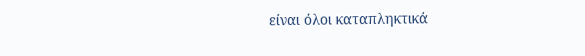είναι όλοι καταπληκτικά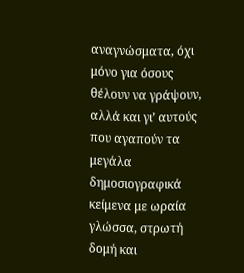αναγνώσματα, όχι μόνο για όσους θέλουν να γράψουν, αλλά και γι’ αυτούς που αγαπούν τα μεγάλα δημοσιογραφικά κείμενα με ωραία γλώσσα, στρωτή δομή και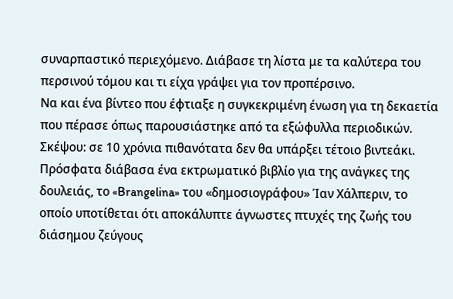συναρπαστικό περιεχόμενο. Διάβασε τη λίστα με τα καλύτερα του περσινού τόμου και τι είχα γράψει για τον προπέρσινο.
Να και ένα βίντεο που έφτιαξε η συγκεκριμένη ένωση για τη δεκαετία που πέρασε όπως παρουσιάστηκε από τα εξώφυλλα περιοδικών. Σκέψου: σε 10 χρόνια πιθανότατα δεν θα υπάρξει τέτοιο βιντεάκι.
Πρόσφατα διάβασα ένα εκτρωματικό βιβλίο για της ανάγκες της δουλειάς, το «Brangelina» του «δημοσιογράφου» Ίαν Χάλπεριν, το οποίο υποτίθεται ότι αποκάλυπτε άγνωστες πτυχές της ζωής του διάσημου ζεύγους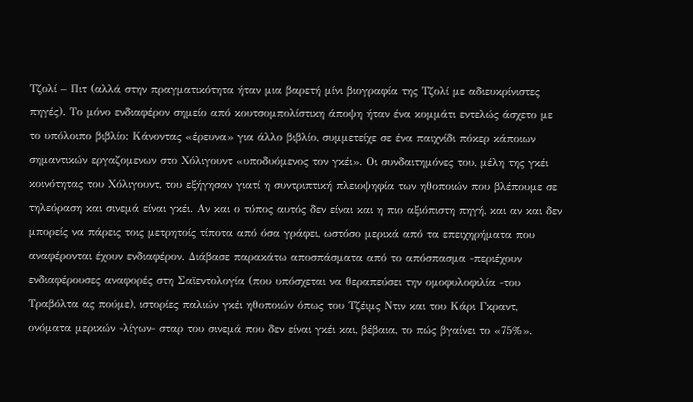Τζολί – Πιτ (αλλά στην πραγματικότητα ήταν μια βαρετή μίνι βιογραφία της Τζολί με αδιευκρίνιστες πηγές). Το μόνο ενδιαφέρον σημείο από κουτσομπολίστικη άποψη ήταν ένα κομμάτι εντελώς άσχετο με το υπόλοιπο βιβλίο: Κάνοντας «έρευνα» για άλλο βιβλίο, συμμετείχε σε ένα παιχνίδι πόκερ κάποιων σημαντικών εργαζομενων στο Χόλιγουντ «υποδυόμενος τον γκέι». Οι συνδαιτημόνες του, μέλη της γκέι κοινότητας του Χόλιγουντ, του εξήγησαν γιατί η συντριπτική πλειοψηφία των ηθοποιών που βλέπουμε σε τηλεόραση και σινεμά είναι γκέι. Αν και ο τύπος αυτός δεν είναι και η πιο αξιόπιστη πηγή, και αν και δεν μπορείς να πάρεις τοις μετρητοίς τίποτα από όσα γράφει, ωστόσο μερικά από τα επειχηρήματα που αναφέρονται έχουν ενδιαφέρον. Διάβασε παρακάτω αποσπάσματα από το απόσπασμα -περιέχουν ενδιαφέρουσες αναφορές στη Σαϊεντολογία (που υπόσχεται να θεραπεύσει την ομοφυλοφιλία -του Τραβόλτα ας πούμε), ιστορίες παλιών γκέι ηθοποιών όπως του Τζέιμς Ντιν και του Κάρι Γκραντ, ονόματα μερικών -λίγων- σταρ του σινεμά που δεν είναι γκέι και, βέβαια, το πώς βγαίνει το «75%».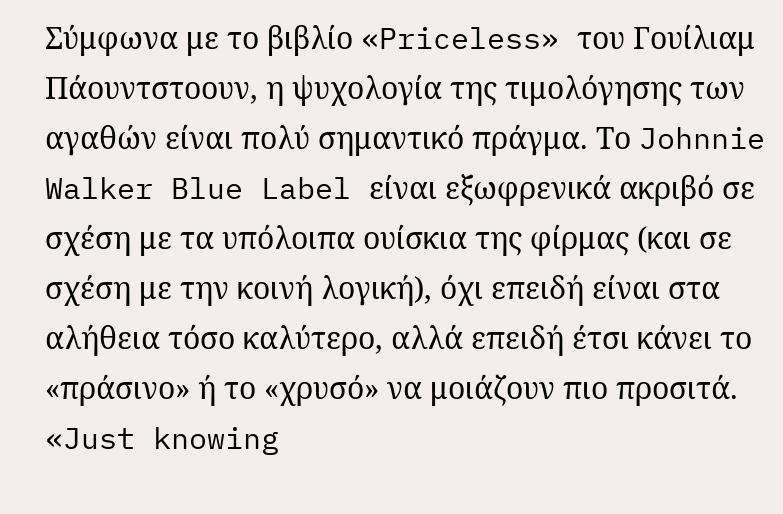Σύμφωνα με το βιβλίο «Priceless» του Γουίλιαμ Πάουντστοουν, η ψυχολογία της τιμολόγησης των αγαθών είναι πολύ σημαντικό πράγμα. Το Johnnie Walker Blue Label είναι εξωφρενικά ακριβό σε σχέση με τα υπόλοιπα ουίσκια της φίρμας (και σε σχέση με την κοινή λογική), όχι επειδή είναι στα αλήθεια τόσο καλύτερο, αλλά επειδή έτσι κάνει το «πράσινο» ή το «χρυσό» να μοιάζουν πιο προσιτά.
«Just knowing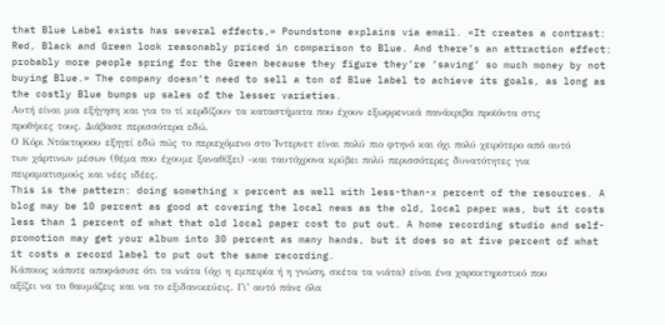that Blue Label exists has several effects,» Poundstone explains via email. «It creates a contrast: Red, Black and Green look reasonably priced in comparison to Blue. And there’s an attraction effect: probably more people spring for the Green because they figure they’re ’saving’ so much money by not buying Blue.» The company doesn’t need to sell a ton of Blue label to achieve its goals, as long as the costly Blue bumps up sales of the lesser varieties.
Αυτή είναι μια εξήγηση και για το τί κερδίζουν τα καταστήματα που έχουν εξωφρενικά πανάκριβα προϊόντα στις προθήκες τους. Διάβασε περισσότερα εδώ.
Ο Κόρι Ντόκτοροου εξηγεί εδώ πώς το περιεχόμενο στο Ίντερνετ είναι πολύ πιο φτηνό και όχι πολύ χειρότερο από αυτό των χάρτινων μέσων (θέμα που έχουμε ξαναθίξει) -και ταυτόχρονα κρύβει πολύ περισσότερες δυνατότητες για πειραματισμούς και νέες ιδέες.
This is the pattern: doing something x percent as well with less-than-x percent of the resources. A blog may be 10 percent as good at covering the local news as the old, local paper was, but it costs less than 1 percent of what that old local paper cost to put out. A home recording studio and self-promotion may get your album into 30 percent as many hands, but it does so at five percent of what it costs a record label to put out the same recording.
Κάποιος κάποτε αποφάσισε ότι τα νιάτα (όχι η εμπειρία ή η γνώση, σκέτα τα νιάτα) είναι ένα χαρακτηριστικό που αξίζει να το θαυμάζεις και να το εξιδανικεύεις. Γι’ αυτό πάνε όλα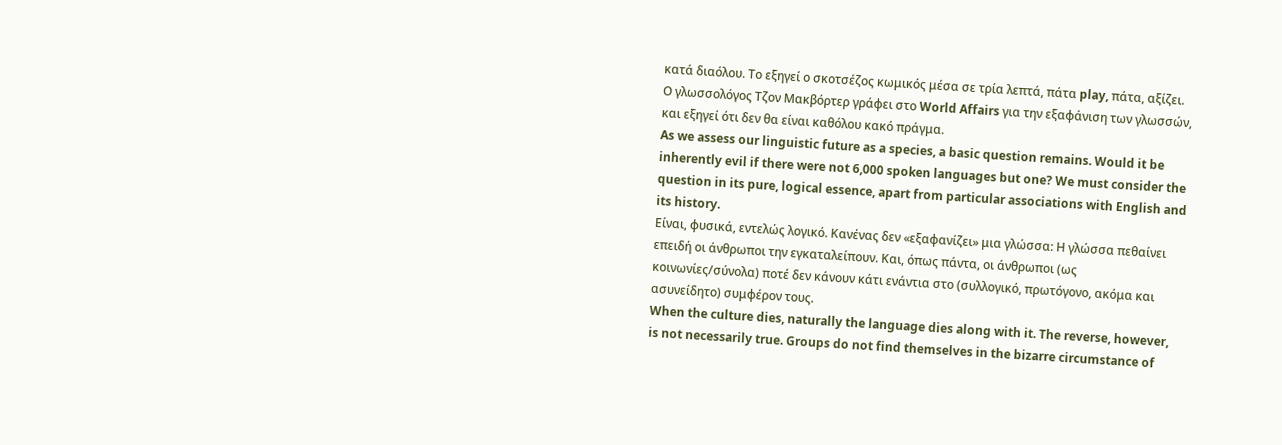κατά διαόλου. Το εξηγεί ο σκοτσέζος κωμικός μέσα σε τρία λεπτά, πάτα play, πάτα, αξίζει.
Ο γλωσσολόγος Τζον Μακβόρτερ γράφει στο World Affairs για την εξαφάνιση των γλωσσών, και εξηγεί ότι δεν θα είναι καθόλου κακό πράγμα.
As we assess our linguistic future as a species, a basic question remains. Would it be inherently evil if there were not 6,000 spoken languages but one? We must consider the question in its pure, logical essence, apart from particular associations with English and its history.
Είναι, φυσικά, εντελώς λογικό. Κανένας δεν «εξαφανίζει» μια γλώσσα: Η γλώσσα πεθαίνει επειδή οι άνθρωποι την εγκαταλείπουν. Και, όπως πάντα, οι άνθρωποι (ως κοινωνίες/σύνολα) ποτέ δεν κάνουν κάτι ενάντια στο (συλλογικό, πρωτόγονο, ακόμα και ασυνείδητο) συμφέρον τους.
When the culture dies, naturally the language dies along with it. The reverse, however, is not necessarily true. Groups do not find themselves in the bizarre circumstance of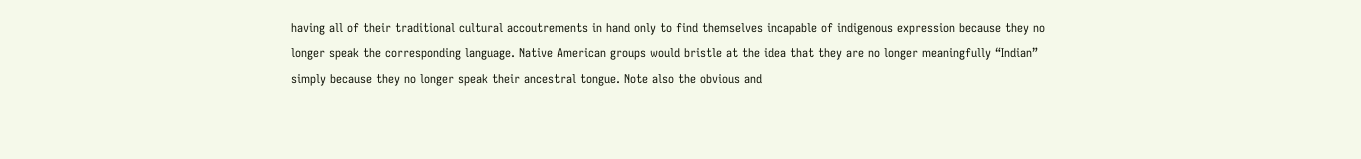having all of their traditional cultural accoutrements in hand only to find themselves incapable of indigenous expression because they no longer speak the corresponding language. Native American groups would bristle at the idea that they are no longer meaningfully “Indian” simply because they no longer speak their ancestral tongue. Note also the obvious and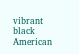vibrant black American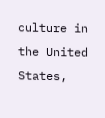culture in the United States,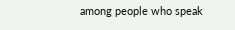among people who speak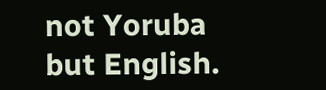not Yoruba but English.